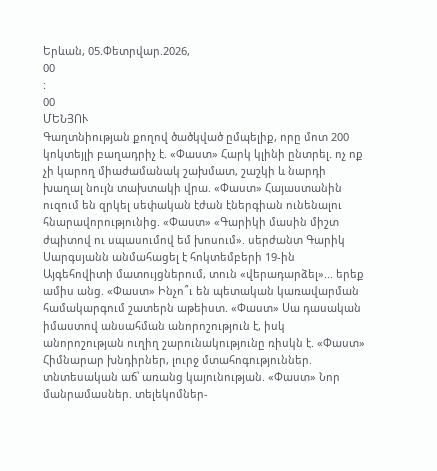Երևան, 05.Փետրվար.2026,
00
:
00
ՄԵՆՅՈՒ
Գաղտնիության քողով ծածկված ըմպելիք, որը մոտ 200 կոկտեյլի բաղադրիչ է. «Փաստ» Հարկ կլինի ընտրել. ոչ ոք չի կարող միաժամանակ շախմատ, շաշկի և նարդի խաղալ նույն տախտակի վրա. «Փաստ» Հայաստանին ուզում են զրկել սեփական էժան էներգիան ունենալու հնարավորությունից. «Փաստ» «Գարիկի մասին միշտ ժպիտով ու սպասումով եմ խոսում». սերժանտ Գարիկ Սարգսյանն անմահացել է հոկտեմբերի 19-ին Այգեհովիտի մատույցներում, տուն «վերադարձել»... երեք ամիս անց. «Փաստ» Ինչո՞ւ են պետական կառավարման համակարգում շատերն աթեիստ. «Փաստ» Սա դասական իմաստով անսահման անորոշություն է, իսկ անորոշության ուղիղ շարունակությունը ռիսկն է. «Փաստ» Հիմնարար խնդիրներ, լուրջ մտահոգություններ. տնտեսական աճ՝ առանց կայունության. «Փաստ» Նոր մանրամասներ. տելեկոմներ-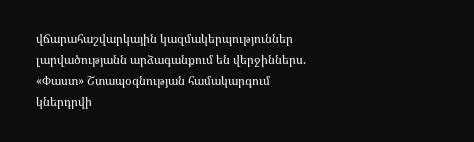վճարահաշվարկային կազմակերպություններ լարվածությանն արձագանքում են վերջիններս. «Փաստ» Շտապօգնության համակարգում կներդրվի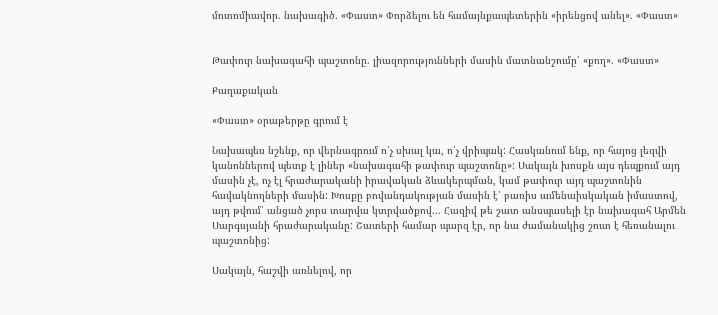մոտոմիավոր. նախագիծ. «Փաստ» Փորձելու են համայնքապետերին «իրենցով անել». «Փաստ»


Թափուր նախագահի պաշտոնը. լիազորությունների մասին մատնանշումը՝ «քող». «Փաստ»

Քաղաքական

«Փաստ» օրաթերթը գրում է

Նախապես նշենք, որ վերնագրում ո՛չ սխալ կա, ո՛չ վրիպակ: Հասկանում ենք, որ հայոց լեզվի կանոններով պետք է լիներ «նախագահի թափուր պաշտոնը»: Սակայն խոսքն այս դեպքում այդ մասին չէ, ոչ էլ հրաժարականի իրավական ձևակերպման, կամ թափուր այդ պաշտոնին հավակնողների մասին: Խոսքը բովանդակության մասին է՝ բառիս ամենաիսկական իմաստով, այդ թվում՝ անցած չորս տարվա կտրվածքով... Հազիվ թե շատ անսպասելի էր նախագահ Արմեն Սարգսյանի հրաժարականը: Շատերի համար պարզ էր, որ նա ժամանակից շուտ է հեռանալու պաշտոնից:

Սակայն, հաշվի առնելով, որ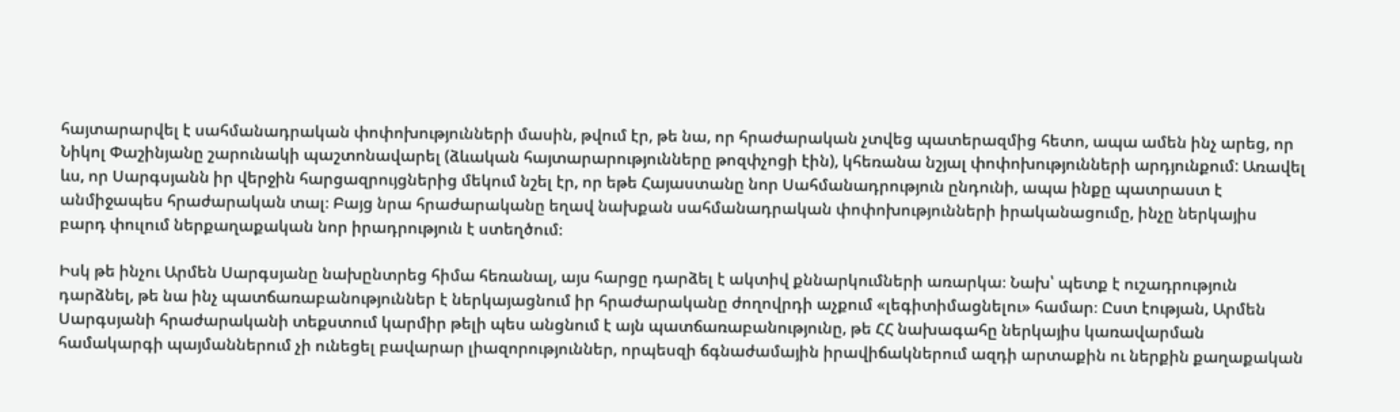հայտարարվել է սահմանադրական փոփոխությունների մասին, թվում էր, թե նա, որ հրաժարական չտվեց պատերազմից հետո, ապա ամեն ինչ արեց, որ Նիկոլ Փաշինյանը շարունակի պաշտոնավարել (ձևական հայտարարությունները թոզփչոցի էին), կհեռանա նշյալ փոփոխությունների արդյունքում: Առավել ևս, որ Սարգսյանն իր վերջին հարցազրույցներից մեկում նշել էր, որ եթե Հայաստանը նոր Սահմանադրություն ընդունի, ապա ինքը պատրաստ է անմիջապես հրաժարական տալ։ Բայց նրա հրաժարականը եղավ նախքան սահմանադրական փոփոխությունների իրականացումը, ինչը ներկայիս բարդ փուլում ներքաղաքական նոր իրադրություն է ստեղծում։

Իսկ թե ինչու Արմեն Սարգսյանը նախընտրեց հիմա հեռանալ, այս հարցը դարձել է ակտիվ քննարկումների առարկա։ Նախ՝ պետք է ուշադրություն դարձնել, թե նա ինչ պատճառաբանություններ է ներկայացնում իր հրաժարականը ժողովրդի աչքում «լեգիտիմացնելու» համար։ Ըստ էության, Արմեն Սարգսյանի հրաժարականի տեքստում կարմիր թելի պես անցնում է այն պատճառաբանությունը, թե ՀՀ նախագահը ներկայիս կառավարման համակարգի պայմաններում չի ունեցել բավարար լիազորություններ, որպեսզի ճգնաժամային իրավիճակներում ազդի արտաքին ու ներքին քաղաքական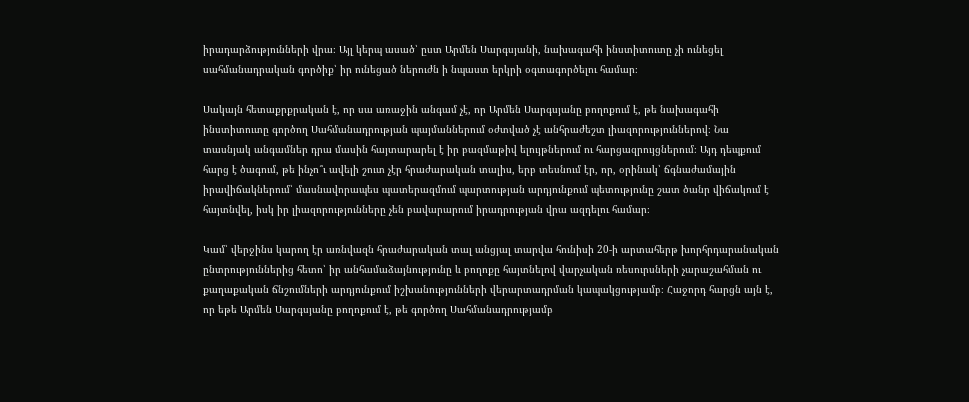իրադարձությունների վրա։ Այլ կերպ ասած՝ ըստ Արմեն Սարգսյանի, նախագահի ինստիտուտը չի ունեցել սահմանադրական գործիք՝ իր ունեցած ներուժն ի նպաստ երկրի օգտագործելու համար։

Սակայն հետաքրքրական է, որ սա առաջին անգամ չէ, որ Արմեն Սարգսյանը բողոքում է, թե նախագահի ինստիտուտը գործող Սահմանադրության պայմաններում օժտված չէ անհրաժեշտ լիազորություններով։ Նա տասնյակ անգամներ դրա մասին հայտարարել է իր բազմաթիվ ելույթներում ու հարցազրույցներում։ Այդ դեպքում հարց է ծագում, թե ինչո՞ւ ավելի շուտ չէր հրաժարական տալիս, երբ տեսնում էր, որ, օրինակ՝ ճգնաժամային իրավիճակներում՝ մասնավորապես պատերազմում պարտության արդյունքում պետությունը շատ ծանր վիճակում է հայտնվել, իսկ իր լիազորությունները չեն բավարարում իրադրության վրա ազդելու համար։

Կամ՝ վերջինս կարող էր առնվազն հրաժարական տալ անցյալ տարվա հունիսի 20-ի արտահերթ խորհրդարանական ընտրություններից հետո՝ իր անհամաձայնությունը և բողոքը հայտնելով վարչական ռեսուրսների չարաշահման ու քաղաքական ճնշումների արդյունքում իշխանությունների վերարտադրման կապակցությամբ։ Հաջորդ հարցն այն է, որ եթե Արմեն Սարգսյանը բողոքում է, թե գործող Սահմանադրությամբ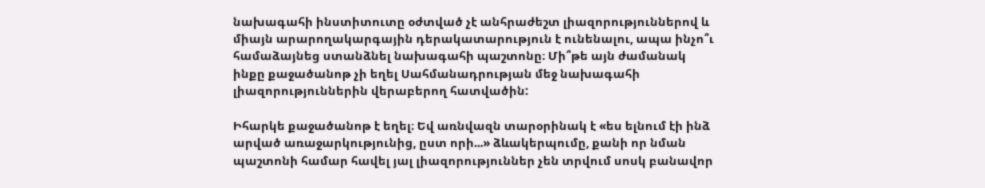նախագահի ինստիտուտը օժտված չէ անհրաժեշտ լիազորություններով և միայն արարողակարգային դերակատարություն է ունենալու, ապա ինչո՞ւ համաձայնեց ստանձնել նախագահի պաշտոնը։ Մի՞թե այն ժամանակ ինքը քաջածանոթ չի եղել Սահմանադրության մեջ նախագահի լիազորություններին վերաբերող հատվածին:

Իհարկե քաջածանոթ է եղել։ Եվ առնվազն տարօրինակ է «ես ելնում էի ինձ արված առաջարկությունից, ըստ որի...» ձևակերպումը, քանի որ նման պաշտոնի համար հավել յալ լիազորություններ չեն տրվում սոսկ բանավոր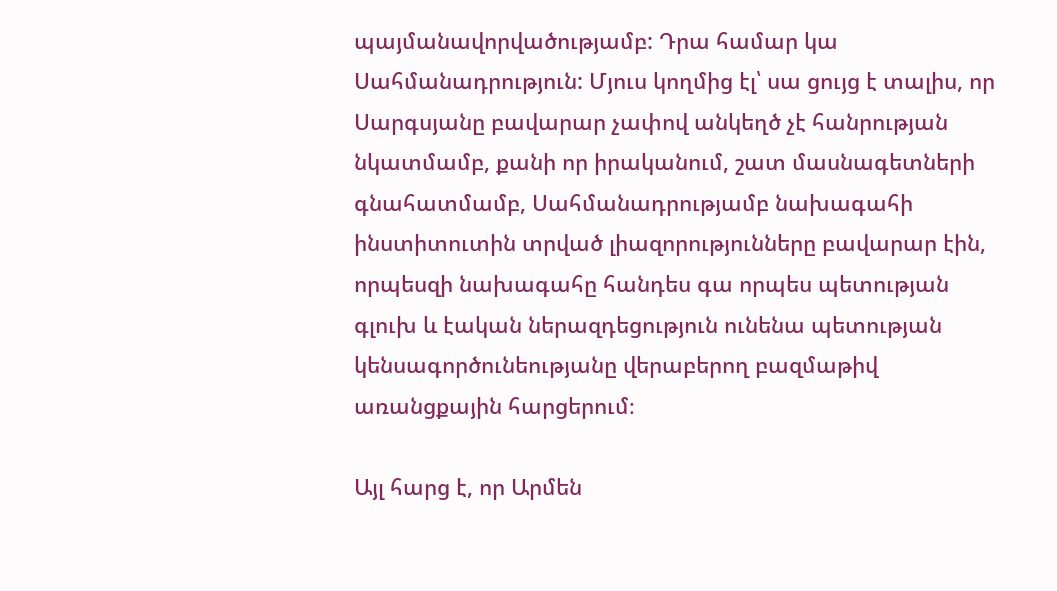պայմանավորվածությամբ: Դրա համար կա Սահմանադրություն: Մյուս կողմից էլ՝ սա ցույց է տալիս, որ Սարգսյանը բավարար չափով անկեղծ չէ հանրության նկատմամբ, քանի որ իրականում, շատ մասնագետների գնահատմամբ, Սահմանադրությամբ նախագահի ինստիտուտին տրված լիազորությունները բավարար էին, որպեսզի նախագահը հանդես գա որպես պետության գլուխ և էական ներազդեցություն ունենա պետության կենսագործունեությանը վերաբերող բազմաթիվ առանցքային հարցերում։

Այլ հարց է, որ Արմեն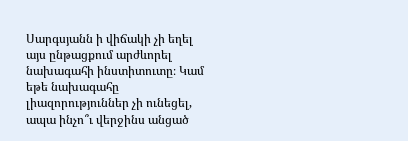Սարգսյանն ի վիճակի չի եղել այս ընթացքում արժևորել նախագահի ինստիտուտը։ Կամ եթե նախագահը լիազորություններ չի ունեցել, ապա ինչո՞ւ վերջինս անցած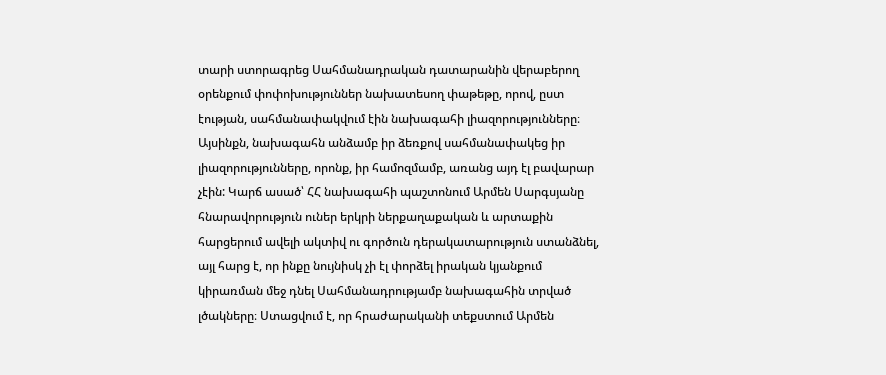տարի ստորագրեց Սահմանադրական դատարանին վերաբերող օրենքում փոփոխություններ նախատեսող փաթեթը, որով, ըստ էության, սահմանափակվում էին նախագահի լիազորությունները։ Այսինքն, նախագահն անձամբ իր ձեռքով սահմանափակեց իր լիազորությունները, որոնք, իր համոզմամբ, առանց այդ էլ բավարար չէին: Կարճ ասած՝ ՀՀ նախագահի պաշտոնում Արմեն Սարգսյանը հնարավորություն ուներ երկրի ներքաղաքական և արտաքին հարցերում ավելի ակտիվ ու գործուն դերակատարություն ստանձնել, այլ հարց է, որ ինքը նույնիսկ չի էլ փորձել իրական կյանքում կիրառման մեջ դնել Սահմանադրությամբ նախագահին տրված լծակները։ Ստացվում է, որ հրաժարականի տեքստում Արմեն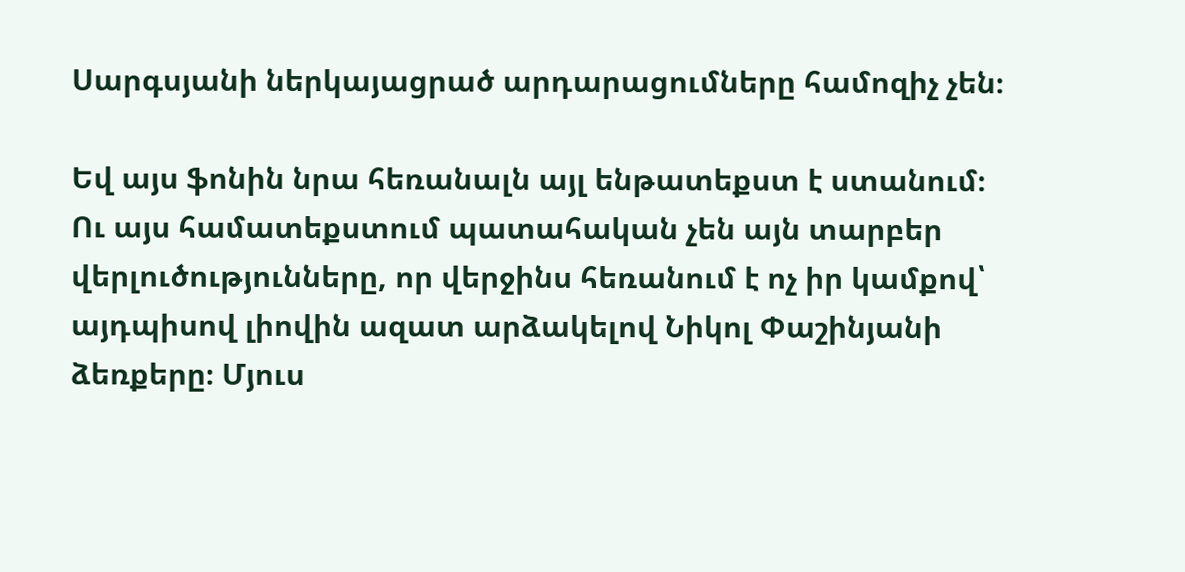Սարգսյանի ներկայացրած արդարացումները համոզիչ չեն։

Եվ այս ֆոնին նրա հեռանալն այլ ենթատեքստ է ստանում։ Ու այս համատեքստում պատահական չեն այն տարբեր վերլուծությունները, որ վերջինս հեռանում է ոչ իր կամքով՝ այդպիսով լիովին ազատ արձակելով Նիկոլ Փաշինյանի ձեռքերը։ Մյուս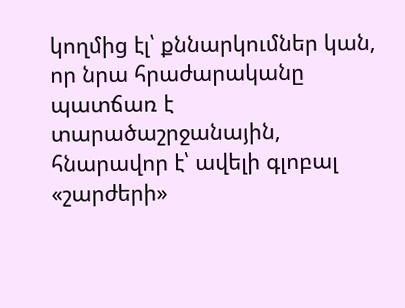կողմից էլ՝ քննարկումներ կան, որ նրա հրաժարականը պատճառ է տարածաշրջանային, հնարավոր է՝ ավելի գլոբալ «շարժերի»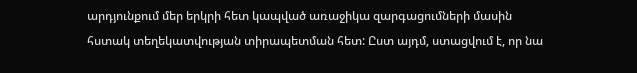արդյունքում մեր երկրի հետ կապված առաջիկա զարգացումների մասին հստակ տեղեկատվության տիրապետման հետ: Ըստ այդմ, ստացվում է, որ նա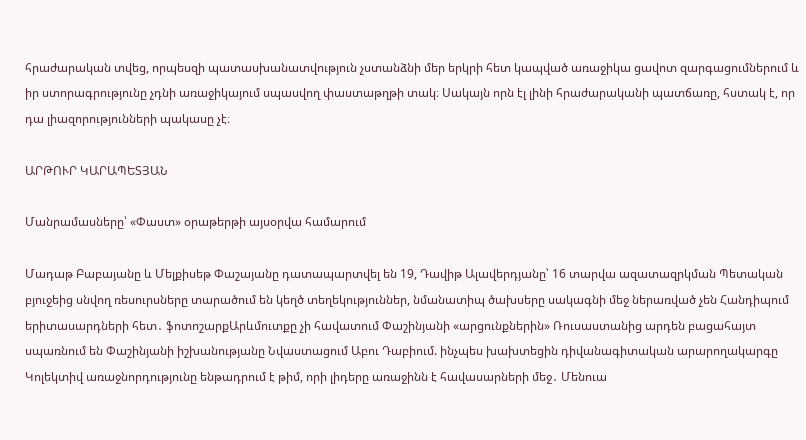հրաժարական տվեց, որպեսզի պատասխանատվություն չստանձնի մեր երկրի հետ կապված առաջիկա ցավոտ զարգացումներում և իր ստորագրությունը չդնի առաջիկայում սպասվող փաստաթղթի տակ։ Սակայն որն էլ լինի հրաժարականի պատճառը, հստակ է, որ դա լիազորությունների պակասը չէ։

ԱՐԹՈՒՐ ԿԱՐԱՊԵՏՅԱՆ

Մանրամասները՝ «Փաստ» օրաթերթի այսօրվա համարում

Մադաթ Բաբայանը և Մելքիսեթ Փաշայանը դատապարտվել են 19, Դավիթ Ալավերդյանը՝ 16 տարվա ազատազրկման Պետական բյուջեից սնվող ռեսուրսները տարածում են կեղծ տեղեկություններ, նմանատիպ ծախսերը սակագնի մեջ ներառված չեն Հանդիպում երիտասարդների հետ․ ֆոտոշարքԱրևմուտքը չի հավատում Փաշինյանի «արցունքներին» Ռուսաստանից արդեն բացահայտ սպառնում են Փաշինյանի իշխանությանը Նվաստացում Աբու Դաբիում. ինչպես խախտեցին դիվանագիտական արարողակարգը Կոլեկտիվ առաջնորդությունը ենթադրում է թիմ, որի լիդերը առաջինն է հավասարների մեջ․ Մենուա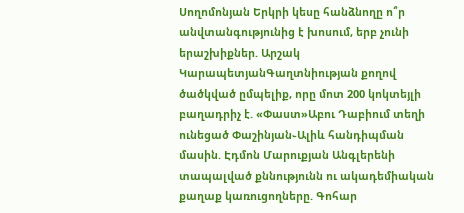Սողոմոնյան Երկրի կեսը հանձնողը ո՞ր անվտանգությունից է խոսում, երբ չունի երաշխիքներ. Արշակ ԿարապետյանԳաղտնիության քողով ծածկված ըմպելիք, որը մոտ 200 կոկտեյլի բաղադրիչ է. «Փաստ»Աբու Դաբիում տեղի ունեցած Փաշինյան֊Ալիև հանդիպման մասին. Էդմոն Մարուքյան Անգլերենի տապալված քննությունն ու ակադեմիական քաղաք կառուցողները. Գոհար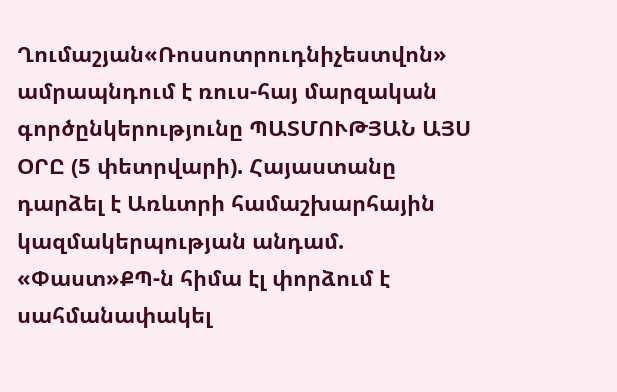Ղումաշյան«Ռոսսոտրուդնիչեստվոն» ամրապնդում է ռուս-հայ մարզական գործընկերությունը ՊԱՏՄՈՒԹՅԱՆ ԱՅՍ ՕՐԸ (5 փետրվարի). Հայաստանը դարձել է Առևտրի համաշխարհային կազմակերպության անդամ. «Փաստ»ՔՊ-ն հիմա էլ փորձում է սահմանափակել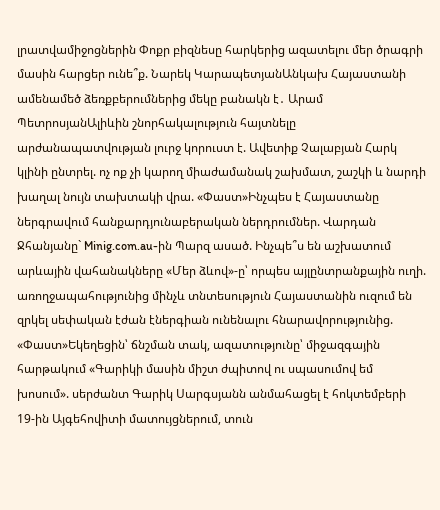լրատվամիջոցներին Փոքր բիզնեսը հարկերից ազատելու մեր ծրագրի մասին հարցեր ունե՞ք. Նարեկ ԿարապետյանԱնկախ Հայաստանի ամենամեծ ձեռքբերումներից մեկը բանակն է․ Արամ ՊետրոսյանԱլիևին շնորհակալություն հայտնելը արժանապատվության լուրջ կորուստ է. Ավետիք Չալաբյան Հարկ կլինի ընտրել. ոչ ոք չի կարող միաժամանակ շախմատ, շաշկի և նարդի խաղալ նույն տախտակի վրա. «Փաստ»Ինչպես է Հայաստանը ներգրավում հանքարդյունաբերական ներդրումներ. Վարդան Ջհանյանը` Minig.com.au-ին Պարզ ասած. Ինչպե՞ս են աշխատում արևային վահանակները «Մեր ձևով»-ը՝ որպես այլընտրանքային ուղի. առողջապահությունից մինչև տնտեսություն Հայաստանին ուզում են զրկել սեփական էժան էներգիան ունենալու հնարավորությունից. «Փաստ»Եկեղեցին՝ ճնշման տակ, ազատությունը՝ միջազգային հարթակում «Գարիկի մասին միշտ ժպիտով ու սպասումով եմ խոսում». սերժանտ Գարիկ Սարգսյանն անմահացել է հոկտեմբերի 19-ին Այգեհովիտի մատույցներում, տուն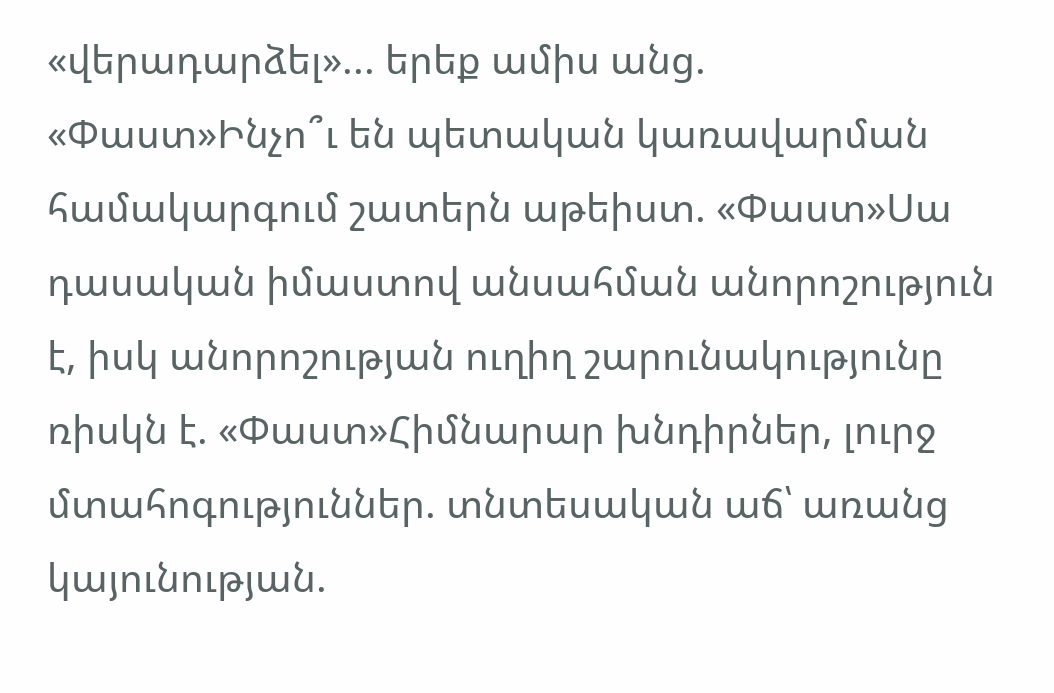«վերադարձել»... երեք ամիս անց. «Փաստ»Ինչո՞ւ են պետական կառավարման համակարգում շատերն աթեիստ. «Փաստ»Սա դասական իմաստով անսահման անորոշություն է, իսկ անորոշության ուղիղ շարունակությունը ռիսկն է. «Փաստ»Հիմնարար խնդիրներ, լուրջ մտահոգություններ. տնտեսական աճ՝ առանց կայունության.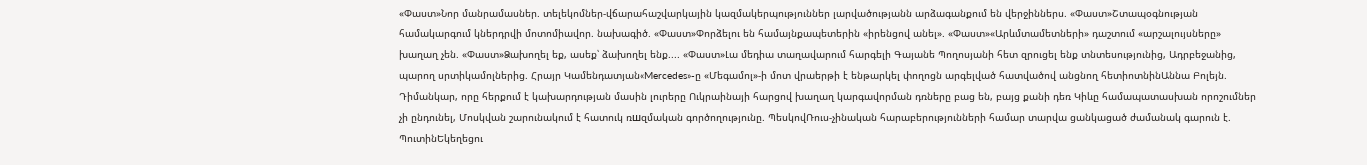«Փաստ»Նոր մանրամասներ. տելեկոմներ-վճարահաշվարկային կազմակերպություններ լարվածությանն արձագանքում են վերջիններս. «Փաստ»Շտապօգնության համակարգում կներդրվի մոտոմիավոր. նախագիծ. «Փաստ»Փորձելու են համայնքապետերին «իրենցով անել». «Փաստ»«Արևմտամետների» դաշտում «արշալույսները» խաղաղ չեն. «Փաստ»Ձախողել եք, ասեք՝ ձախողել ենք.... «Փաստ»Լա մեդիա տաղավարում հարգելի Գայանե Պողոսյանի հետ զրուցել ենք տնտեսությունից, Ադրբեջանից, պարող սրտիկամոլներից. Հրայր Կամենդատյան«Mercedes»-ը «Մեգամոլ»-ի մոտ վրաերթի է ենթարկել փողոցն արգելված հատվածով անցնող հետիոտնինԱննա Բոլեյն. Դիմանկար, որը հերքում է կախարդության մասին լուրերը Ուկրաինայի հարցով խաղաղ կարգավորման դռները բաց են, բայց քանի դեռ Կիևը համապատասխան որոշումներ չի ընդունել, Մոսկվան շարունակում է հատուկ ռшզմական գործողությունը. ՊեսկովՌուս-չինական հարաբերությունների համար տարվա ցանկացած ժամանակ գարուն է. ՊուտինԵկեղեցու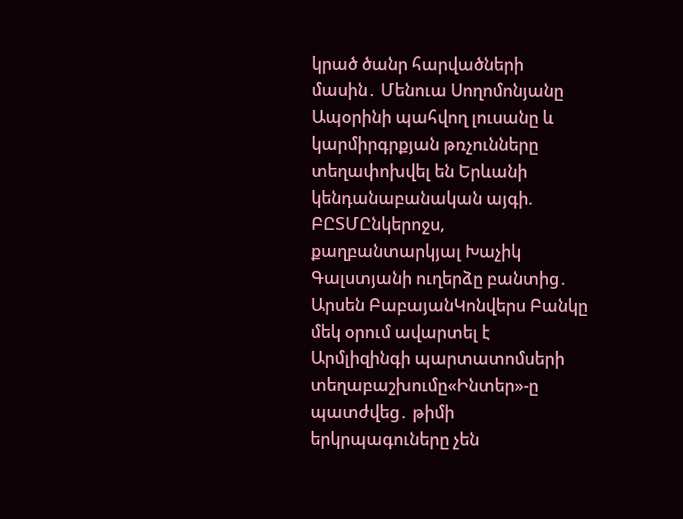կրած ծանր հարվածների մասին․ Մենուա Սողոմոնյանը Ապօրինի պահվող լուսանը և կարմիրգրքյան թռչունները տեղափոխվել են Երևանի կենդանաբանական այգի. ԲԸՏՄԸնկերոջս, քաղբանտարկյալ Խաչիկ Գալստյանի ուղերձը բանտից․ Արսեն ԲաբայանԿոնվերս Բանկը մեկ օրում ավարտել է Արմլիզինգի պարտատոմսերի տեղաբաշխումը«Ինտեր»-ը պատժվեց․ թիմի երկրպագուները չեն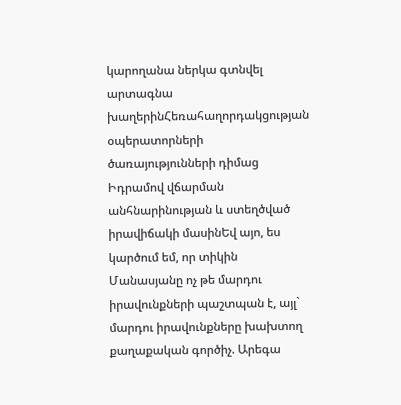կարողանա ներկա գտնվել արտագնա խաղերինՀեռահաղորդակցության օպերատորների ծառայությունների դիմաց Իդրամով վճարման անհնարինության և ստեղծված իրավիճակի մասինԵվ այո, ես կարծում եմ, որ տիկին Մանասյանը ոչ թե մարդու իրավունքների պաշտպան է, այլ` մարդու իրավունքները խախտող քաղաքական գործիչ. Արեգա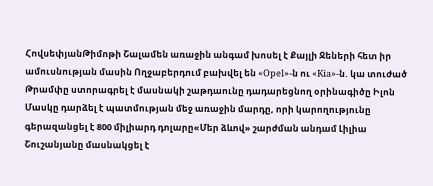ՀովսեփյանԹիմոթի Շալամեն առաջին անգամ խոսել է Քայլի Ջեների հետ իր ամուսնության մասին Ողջաբերդում բախվել են «Opel»-ն ու «Kia»-ն. կա տուժած Թրամփը ստորագրել է մասնակի շաթդաունը դադարեցնող օրինագիծը Իլոն Մասկը դարձել է պատմության մեջ առաջին մարդը, որի կարողությունը գերազանցել է 800 միլիարդ դոլարը«Մեր ձևով» շարժման անդամ Լիլիա Շուշանյանը մասնակցել է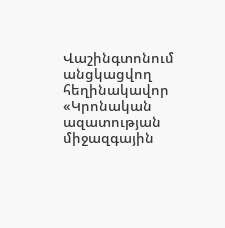Վաշինգտոնում անցկացվող հեղինակավոր «Կրոնական ազատության միջազգային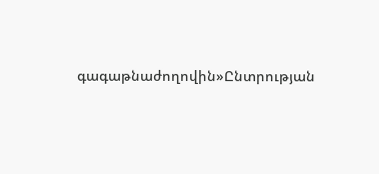գագաթնաժողովին»Ընտրության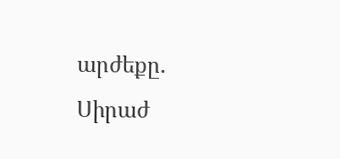արժեքը․ Սիրաժ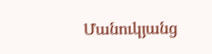Մանուկյանց